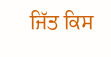ਜਿੱਤ ਕਿਸ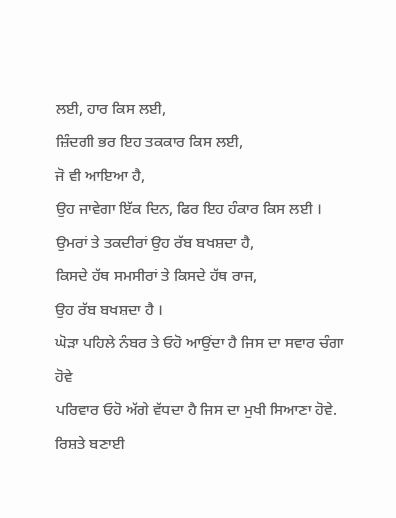ਲਈ, ਹਾਰ ਕਿਸ ਲਈ,
ਜ਼ਿੰਦਗੀ ਭਰ ਇਹ ਤਕਕਾਰ ਕਿਸ ਲਈ,
ਜੋ ਵੀ ਆਇਆ ਹੈ,
ਉਹ ਜਾਵੇਗਾ ਇੱਕ ਦਿਨ, ਫਿਰ ਇਹ ਹੰਕਾਰ ਕਿਸ ਲਈ ।
ਉਮਰਾਂ ਤੇ ਤਕਦੀਰਾਂ ਉਹ ਰੱਬ ਬਖਸ਼ਦਾ ਹੈ,
ਕਿਸਦੇ ਹੱਥ ਸਮਸੀਰਾਂ ਤੇ ਕਿਸਦੇ ਹੱਥ ਰਾਜ,
ਉਹ ਰੱਬ ਬਖਸ਼ਦਾ ਹੈ ।
ਘੋੜਾ ਪਹਿਲੇ ਨੰਬਰ ਤੇ ਓਹੋ ਆਉਂਦਾ ਹੈ ਜਿਸ ਦਾ ਸਵਾਰ ਚੰਗਾ ਹੋਵੇ
ਪਰਿਵਾਰ ਓਹੋ ਅੱਗੇ ਵੱਧਦਾ ਹੈ ਜਿਸ ਦਾ ਮੁਖੀ ਸਿਆਣਾ ਹੋਵੇ.
ਰਿਸ਼ਤੇ ਬਣਾਈ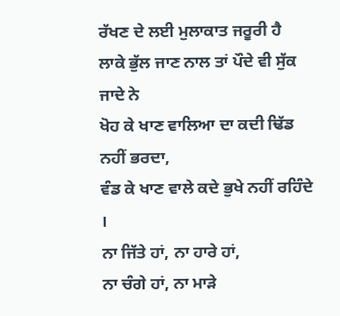ਰੱਖਣ ਦੇ ਲਈ ਮੁਲਾਕਾਤ ਜਰੂਰੀ ਹੈ
ਲਾਕੇ ਭੁੱਲ ਜਾਣ ਨਾਲ ਤਾਂ ਪੌਦੇ ਵੀ ਸੁੱਕ ਜਾਦੇ ਨੇ
ਖੋਹ ਕੇ ਖਾਣ ਵਾਲਿਆ ਦਾ ਕਦੀ ਢਿੱਡ ਨਹੀਂ ਭਰਦਾ,
ਵੰਡ ਕੇ ਖਾਣ ਵਾਲੇ ਕਦੇ ਭੁਖੇ ਨਹੀਂ ਰਹਿੰਦੇ ।
ਨਾ ਜਿੱਤੇ ਹਾਂ, ਨਾ ਹਾਰੇ ਹਾਂ,
ਨਾ ਚੰਗੇ ਹਾਂ, ਨਾ ਮਾੜੇ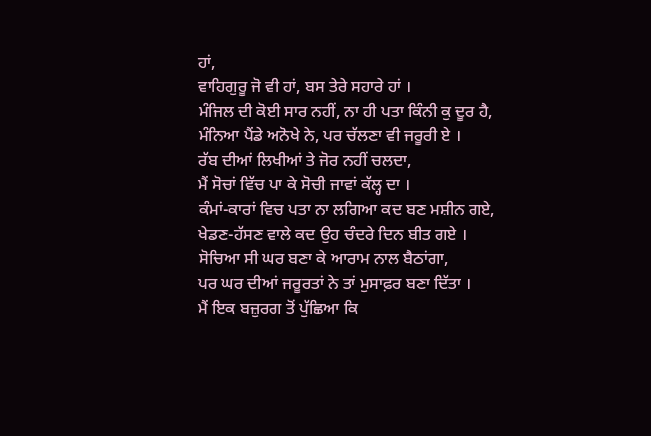ਹਾਂ,
ਵਾਹਿਗੁਰੂ ਜੋ ਵੀ ਹਾਂ, ਬਸ ਤੇਰੇ ਸਹਾਰੇ ਹਾਂ ।
ਮੰਜਿਲ ਦੀ ਕੋਈ ਸਾਰ ਨਹੀਂ, ਨਾ ਹੀ ਪਤਾ ਕਿੰਨੀ ਕੁ ਦੂਰ ਹੈ,
ਮੰਨਿਆ ਪੈਂਡੇ ਅਨੋਖੇ ਨੇ, ਪਰ ਚੱਲਣਾ ਵੀ ਜਰੂਰੀ ਏ ।
ਰੱਬ ਦੀਆਂ ਲਿਖੀਆਂ ਤੇ ਜੋਰ ਨਹੀਂ ਚਲਦਾ,
ਮੈਂ ਸੋਚਾਂ ਵਿੱਚ ਪਾ ਕੇ ਸੋਚੀ ਜਾਵਾਂ ਕੱਲ੍ਹ ਦਾ ।
ਕੰਮਾਂ-ਕਾਰਾਂ ਵਿਚ ਪਤਾ ਨਾ ਲਗਿਆ ਕਦ ਬਣ ਮਸ਼ੀਨ ਗਏ,
ਖੇਡਣ-ਹੱਸਣ ਵਾਲੇ ਕਦ ਉਹ ਚੰਦਰੇ ਦਿਨ ਬੀਤ ਗਏ ।
ਸੋਚਿਆ ਸੀ ਘਰ ਬਣਾ ਕੇ ਆਰਾਮ ਨਾਲ ਬੈਠਾਂਗਾ,
ਪਰ ਘਰ ਦੀਆਂ ਜਰੂਰਤਾਂ ਨੇ ਤਾਂ ਮੁਸਾਫ਼ਰ ਬਣਾ ਦਿੱਤਾ ।
ਮੈਂ ਇਕ ਬਜ਼ੁਰਗ ਤੋਂ ਪੁੱਛਿਆ ਕਿ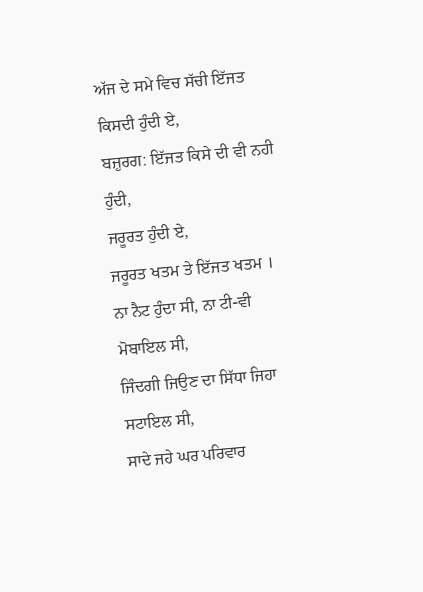ਅੱਜ ਦੇ ਸਮੇ ਵਿਚ ਸੱਚੀ ਇੱਜਤ ਕਿਸਦੀ ਹੁੰਦੀ ਏ,
ਬਜ਼ੁਰਗ: ਇੱਜਤ ਕਿਸੇ ਦੀ ਵੀ ਨਹੀ ਹੁੰਦੀ,
ਜਰੂਰਤ ਹੁੰਦੀ ਏ,
ਜਰੂਰਤ ਖਤਮ ਤੇ ਇੱਜਤ ਖਤਮ ।
ਨਾ ਨੈਟ ਹੁੰਦਾ ਸੀ, ਨਾ ਟੀ-ਵੀ ਮੋਬਾਇਲ ਸੀ,
ਜਿੰਦਗੀ ਜਿਉਣ ਦਾ ਸਿੱਧਾ ਜਿਹਾ ਸਟਾਇਲ ਸੀ,
ਸਾਦੇ ਜਹੇ ਘਰ ਪਰਿਵਾਰ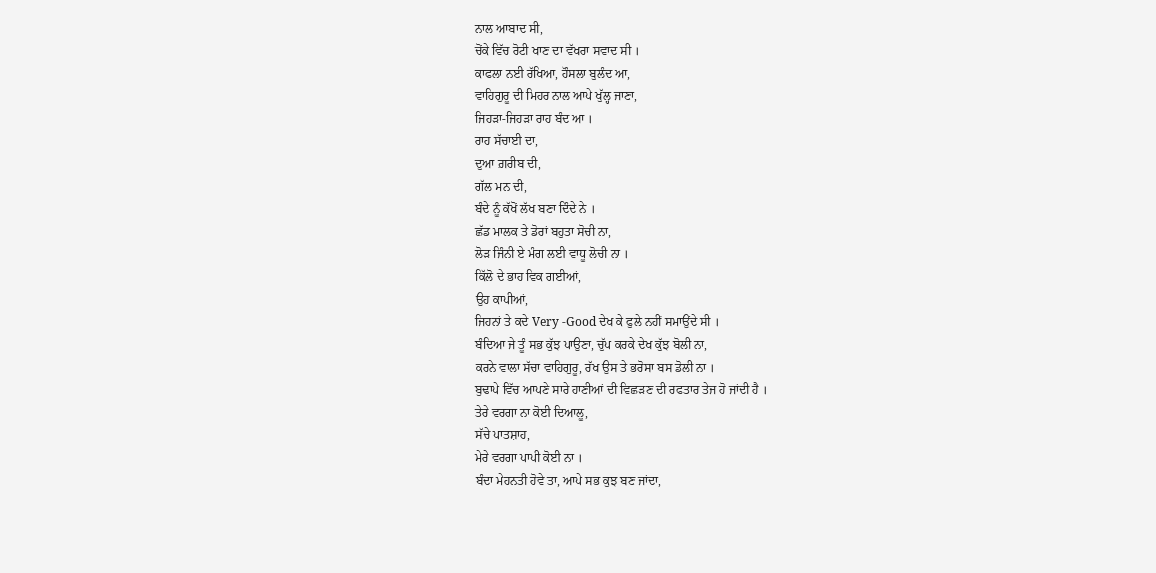ਨਾਲ ਆਬਾਦ ਸੀ,
ਚੋਂਕੇ ਵਿੱਚ ਰੋਟੀ ਖਾਣ ਦਾ ਵੱਖਰਾ ਸਵਾਦ ਸੀ ।
ਕਾਫਲਾ ਨਈ ਰੱਖਿਆ, ਹੌਸਲਾ ਬੁਲੰਦ ਆ,
ਵਾਹਿਗੁਰੂ ਦੀ ਮਿਹਰ ਨਾਲ ਆਪੇ ਖੁੱਲ੍ਹ ਜਾਣਾ,
ਜਿਹੜਾ-ਜਿਹੜਾ ਰਾਹ ਬੰਦ ਆ ।
ਰਾਹ ਸੱਚਾਈ ਦਾ,
ਦੁਆ ਗ਼ਰੀਬ ਦੀ,
ਗੱਲ ਮਨ ਦੀ,
ਬੰਦੇ ਨੂੰ ਕੱਖੋਂ ਲੱਖ ਬਣਾ ਦਿੰਦੇ ਨੇ ।
ਛੱਡ ਮਾਲਕ ਤੇ ਡੋਰਾਂ ਬਹੁਤਾ ਸੋਚੀ ਨਾ,
ਲੋੜ ਜਿੰਨੀ ਏ ਮੰਗ ਲਈ ਵਾਧੂ ਲੋਚੀ ਨਾ ।
ਕਿੱਲੋ ਦੇ ਭਾਹ ਵਿਕ ਗਈਆਂ,
ਉਹ ਕਾਪੀਆਂ,
ਜਿਹਨਾਂ ਤੇ ਕਦੇ Very -Good ਦੇਖ ਕੇ ਫੁਲੇ ਨਹੀਂ ਸਮਾਉਂਦੇ ਸੀ ।
ਬੰਦਿਆ ਜੇ ਤੂੰ ਸਭ ਕੁੱਝ ਪਾਉਣਾ, ਚੁੱਪ ਕਰਕੇ ਦੇਖ ਕੁੱਝ ਬੋਲੀ ਨਾ,
ਕਰਨੇ ਵਾਲਾ ਸੱਚਾ ਵਾਹਿਗੁਰੂ, ਰੱਖ ਉਸ ਤੇ ਭਰੋਸਾ ਬਸ ਡੋਲੀ ਨਾ ।
ਬੁਢਾਪੇ ਵਿੱਚ ਆਪਣੇ ਸਾਰੇ ਹਾਣੀਆਂ ਦੀ ਵਿਛੜਣ ਦੀ ਰਫਤਾਰ ਤੇਜ ਹੋ ਜਾਂਦੀ ਹੈ ।
ਤੇਰੇ ਵਰਗਾ ਨਾ ਕੋਈ ਦਿਆਲੂ,
ਸੱਚੇ ਪਾਤਸ਼ਾਹ,
ਮੇਰੇ ਵਰਗਾ ਪਾਪੀ ਕੋਈ ਨਾ ।
ਬੰਦਾ ਮੇਹਨਤੀ ਹੋਵੇ ਤਾ, ਆਪੇ ਸਭ ਕੁਝ ਬਣ ਜਾਂਦਾ,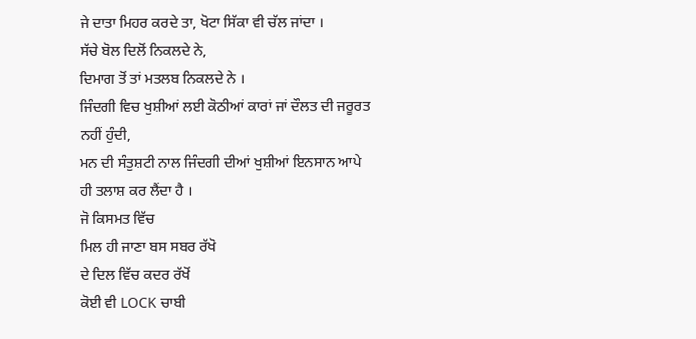ਜੇ ਦਾਤਾ ਮਿਹਰ ਕਰਦੇ ਤਾ, ਖੋਟਾ ਸਿੱਕਾ ਵੀ ਚੱਲ ਜਾਂਦਾ ।
ਸੱਚੇ ਬੋਲ ਦਿਲੋਂ ਨਿਕਲਦੇ ਨੇ,
ਦਿਮਾਗ ਤੋਂ ਤਾਂ ਮਤਲਬ ਨਿਕਲਦੇ ਨੇ ।
ਜਿੰਦਗੀ ਵਿਚ ਖੁਸ਼ੀਆਂ ਲਈ ਕੋਠੀਆਂ ਕਾਰਾਂ ਜਾਂ ਦੌਲਤ ਦੀ ਜਰੂਰਤ ਨਹੀਂ ਹੁੰਦੀ,
ਮਨ ਦੀ ਸੰਤੁਸ਼ਟੀ ਨਾਲ ਜਿੰਦਗੀ ਦੀਆਂ ਖੁਸ਼ੀਆਂ ਇਨਸਾਨ ਆਪੇ ਹੀ ਤਲਾਸ਼ ਕਰ ਲੈਂਦਾ ਹੈ ।
ਜੋ ਕਿਸਮਤ ਵਿੱਚ
ਮਿਲ ਹੀ ਜਾਣਾ ਬਸ ਸਬਰ ਰੱਖੋ
ਦੇ ਦਿਲ ਵਿੱਚ ਕਦਰ ਰੱਖੋਂ
ਕੋਈ ਵੀ LOCK ਚਾਬੀ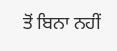ਤੋਂ ਬਿਨਾ ਨਹੀਂ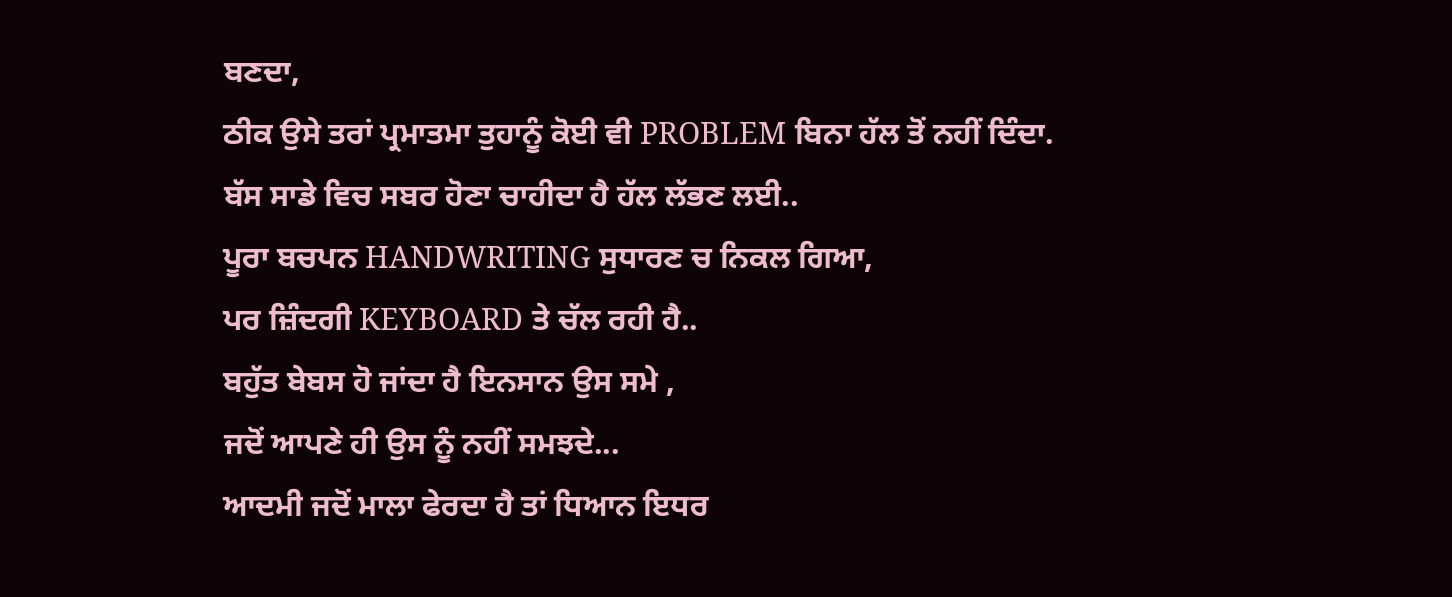ਬਣਦਾ,
ਠੀਕ ਉਸੇ ਤਰਾਂ ਪ੍ਰਮਾਤਮਾ ਤੁਹਾਨੂੰ ਕੋਈ ਵੀ PROBLEM ਬਿਨਾ ਹੱਲ ਤੋਂ ਨਹੀਂ ਦਿੰਦਾ.
ਬੱਸ ਸਾਡੇ ਵਿਚ ਸਬਰ ਹੋਣਾ ਚਾਹੀਦਾ ਹੈ ਹੱਲ ਲੱਭਣ ਲਈ..
ਪੂਰਾ ਬਚਪਨ HANDWRITING ਸੁਧਾਰਣ ਚ ਨਿਕਲ ਗਿਆ,
ਪਰ ਜ਼ਿੰਦਗੀ KEYBOARD ਤੇ ਚੱਲ ਰਹੀ ਹੈ..
ਬਹੁੱਤ ਬੇਬਸ ਹੋ ਜਾਂਦਾ ਹੈ ਇਨਸਾਨ ਉਸ ਸਮੇ ,
ਜਦੋਂ ਆਪਣੇ ਹੀ ਉਸ ਨੂੰ ਨਹੀਂ ਸਮਝਦੇ...
ਆਦਮੀ ਜਦੋਂ ਮਾਲਾ ਫੇਰਦਾ ਹੈ ਤਾਂ ਧਿਆਨ ਇਧਰ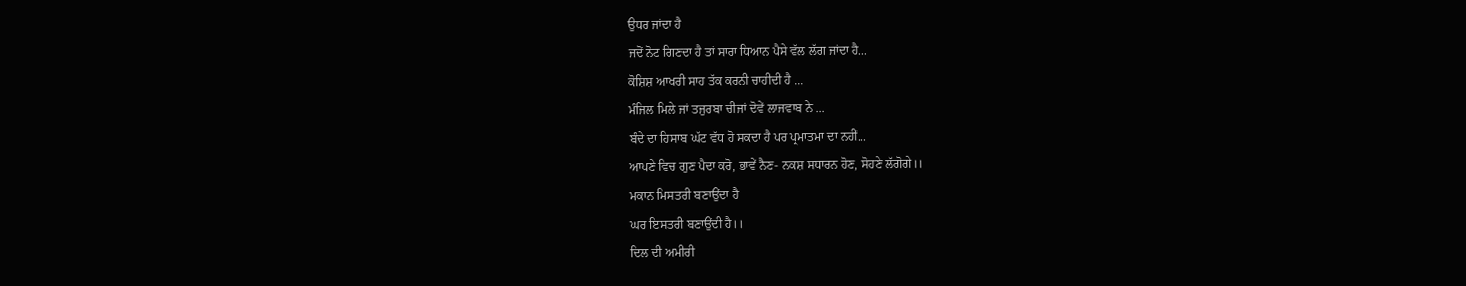ਉਧਰ ਜਾਂਦਾ ਹੈ
ਜਦੋਂ ਨੋਟ ਗਿਣਦਾ ਹੈ ਤਾਂ ਸਾਰਾ ਧਿਆਨ ਪੈਸੇ ਵੱਲ ਲੱਗ ਜਾਂਦਾ ਹੈ...
ਕੋਸ਼ਿਸ਼ ਆਖਰੀ ਸਾਹ ਤੱਕ ਕਰਨੀ ਚਾਹੀਦੀ ਹੈ ...
ਮੰਜਿਲ ਮਿਲੇ ਜਾਂ ਤਜੁਰਬਾ ਚੀਜਾਂ ਦੋਵੇਂ ਲਾਜਵਾਬ ਨੇ ...
ਬੰਦੇ ਦਾ ਹਿਸਾਬ ਘੱਟ ਵੱਧ ਹੋ ਸਕਦਾ ਹੈ ਪਰ ਪ੍ਰਮਾਤਮਾ ਦਾ ਨਹੀਂ...
ਆਪਣੇ ਵਿਚ ਗੁਣ ਪੈਦਾ ਕਰੋ, ਭਾਵੇਂ ਨੈਣ- ਨਕਸ਼ ਸਧਾਰਨ ਹੋਣ, ਸੋਹਣੇ ਲੱਗੋਗੇ।।
ਮਕਾਨ ਮਿਸਤਰੀ ਬਣਾਉਂਦਾ ਹੈ
ਘਰ ਇਸਤਰੀ ਬਣਾਉਂਦੀ ਹੈ।।
ਦਿਲ ਦੀ ਅਮੀਰੀ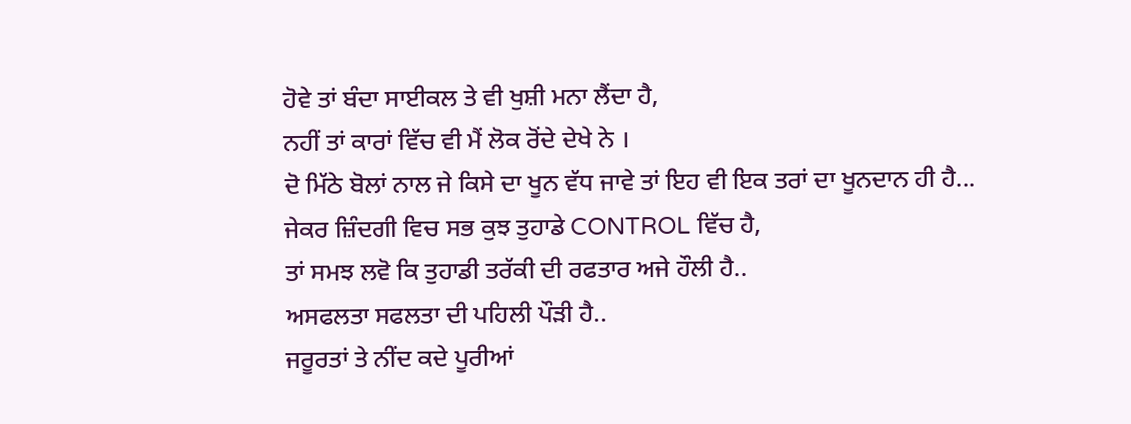ਹੋਵੇ ਤਾਂ ਬੰਦਾ ਸਾਈਕਲ ਤੇ ਵੀ ਖੁਸ਼ੀ ਮਨਾ ਲੈਂਦਾ ਹੈ,
ਨਹੀਂ ਤਾਂ ਕਾਰਾਂ ਵਿੱਚ ਵੀ ਮੈਂ ਲੋਕ ਰੋਂਦੇ ਦੇਖੇ ਨੇ ।
ਦੋ ਮਿੱਠੇ ਬੋਲਾਂ ਨਾਲ ਜੇ ਕਿਸੇ ਦਾ ਖੂਨ ਵੱਧ ਜਾਵੇ ਤਾਂ ਇਹ ਵੀ ਇਕ ਤਰਾਂ ਦਾ ਖੂਨਦਾਨ ਹੀ ਹੈ...
ਜੇਕਰ ਜ਼ਿੰਦਗੀ ਵਿਚ ਸਭ ਕੁਝ ਤੁਹਾਡੇ CONTROL ਵਿੱਚ ਹੈ,
ਤਾਂ ਸਮਝ ਲਵੋ ਕਿ ਤੁਹਾਡੀ ਤਰੱਕੀ ਦੀ ਰਫਤਾਰ ਅਜੇ ਹੌਲੀ ਹੈ..
ਅਸਫਲਤਾ ਸਫਲਤਾ ਦੀ ਪਹਿਲੀ ਪੌੜੀ ਹੈ..
ਜਰੂਰਤਾਂ ਤੇ ਨੀਂਦ ਕਦੇ ਪੂਰੀਆਂ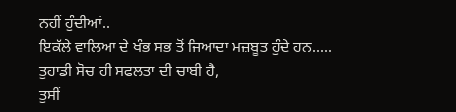ਨਹੀਂ ਹੁੰਦੀਆਂ..
ਇਕੱਲੇ ਵਾਲਿਆ ਦੇ ਖੰਭ ਸਭ ਤੋਂ ਜਿਆਦਾ ਮਜ਼ਬੂਤ ਹੁੰਦੇ ਹਨ.....
ਤੁਹਾਡੀ ਸੋਚ ਹੀ ਸਫਲਤਾ ਦੀ ਚਾਬੀ ਹੈ,
ਤੁਸੀਂ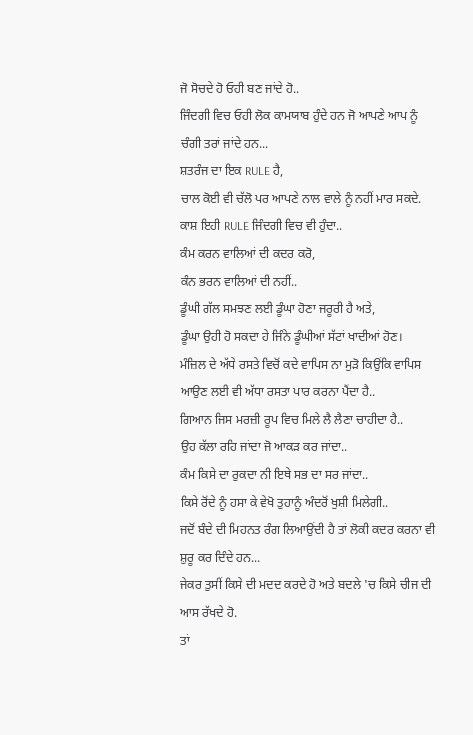ਜੋ ਸੋਚਦੇ ਹੋ ਓਹੀ ਬਣ ਜਾਂਦੇ ਹੋ..
ਜਿੰਦਗੀ ਵਿਚ ਓਹੀ ਲੋਕ ਕਾਮਯਾਬ ਹੁੰਦੇ ਹਨ ਜੋ ਆਪਣੇ ਆਪ ਨੂੰ ਚੰਗੀ ਤਰਾਂ ਜਾਂਦੇ ਹਨ...
ਸ਼ਤਰੰਜ ਦਾ ਇਕ RULE ਹੈ,
ਚਾਲ ਕੋਈ ਵੀ ਚੱਲੋ ਪਰ ਆਪਣੇ ਨਾਲ ਵਾਲੇ ਨੂੰ ਨਹੀਂ ਮਾਰ ਸਕਦੇ.
ਕਾਸ਼ ਇਹੀ RULE ਜਿੰਦਗੀ ਵਿਚ ਵੀ ਹੁੰਦਾ..
ਕੰਮ ਕਰਨ ਵਾਲਿਆਂ ਦੀ ਕਦਰ ਕਰੋ,
ਕੰਨ ਭਰਨ ਵਾਲਿਆਂ ਦੀ ਨਹੀਂ..
ਡੂੰਘੀ ਗੱਲ ਸਮਝਣ ਲਈ ਡੂੰਘਾ ਹੋਣਾ ਜਰੂਰੀ ਹੈ ਅਤੇ,
ਡੂੰਘਾ ਉਹੀ ਹੋ ਸਕਦਾ ਹੇ ਜਿੰਨੇ ਡੂੰਘੀਆਂ ਸੱਟਾਂ ਖਾਦੀਆਂ ਹੋਣ।
ਮੰਜ਼ਿਲ ਦੇ ਅੱਧੇ ਰਸਤੇ ਵਿਚੋਂ ਕਦੇ ਵਾਪਿਸ ਨਾ ਮੁੜੋ ਕਿਉਂਕਿ ਵਾਪਿਸ ਆਉਣ ਲਈ ਵੀ ਅੱਧਾ ਰਸਤਾ ਪਾਰ ਕਰਨਾ ਪੈਂਦਾ ਹੈ..
ਗਿਆਨ ਜਿਸ ਮਰਜ਼ੀ ਰੂਪ ਵਿਚ ਮਿਲੇ ਲੈ ਲੈਣਾ ਚਾਹੀਦਾ ਹੈ..
ਉਹ ਕੱਲਾ ਰਹਿ ਜਾਂਦਾ ਜੋ ਆਕੜ ਕਰ ਜਾਂਦਾ..
ਕੰਮ ਕਿਸੇ ਦਾ ਰੁਕਦਾ ਨੀ ਇਥੇ ਸਭ ਦਾ ਸਰ ਜਾਂਦਾ..
ਕਿਸੇ ਰੋਂਦੇ ਨੂੰ ਹਸਾ ਕੇ ਵੇਖੋ ਤੁਹਾਨੂੰ ਅੰਦਰੋਂ ਖੁਸ਼ੀ ਮਿਲੇਗੀ..
ਜਦੋਂ ਬੰਦੇ ਦੀ ਮਿਹਨਤ ਰੰਗ ਲਿਆਉਂਦੀ ਹੈ ਤਾਂ ਲੋਕੀ ਕਦਰ ਕਰਨਾ ਵੀ ਸ਼ੁਰੂ ਕਰ ਦਿੰਦੇ ਹਨ...
ਜੇਕਰ ਤੁਸੀਂ ਕਿਸੇ ਦੀ ਮਦਦ ਕਰਦੇ ਹੋ ਅਤੇ ਬਦਲੇ 'ਚ ਕਿਸੇ ਚੀਜ ਦੀ ਆਸ ਰੱਖਦੇ ਹੋ.
ਤਾਂ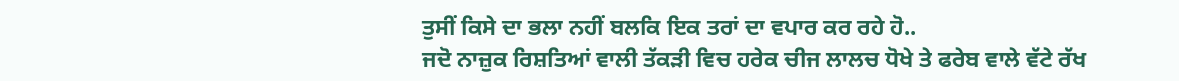ਤੁਸੀਂ ਕਿਸੇ ਦਾ ਭਲਾ ਨਹੀਂ ਬਲਕਿ ਇਕ ਤਰਾਂ ਦਾ ਵਪਾਰ ਕਰ ਰਹੇ ਹੋ..
ਜਦੋ ਨਾਜ਼ੁਕ ਰਿਸ਼ਤਿਆਂ ਵਾਲੀ ਤੱਕੜੀ ਵਿਚ ਹਰੇਕ ਚੀਜ ਲਾਲਚ ਧੋਖੇ ਤੇ ਫਰੇਬ ਵਾਲੇ ਵੱਟੇ ਰੱਖ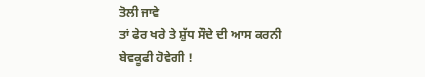ਤੋਲੀ ਜਾਵੇ
ਤਾਂ ਫੇਰ ਖਰੇ ਤੇ ਸ਼ੁੱਧ ਸੌਦੇ ਦੀ ਆਸ ਕਰਨੀ ਬੇਵਕੂਫੀ ਹੋਵੇਗੀ !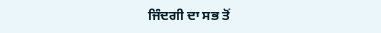ਜਿੰਦਗੀ ਦਾ ਸਭ ਤੋਂ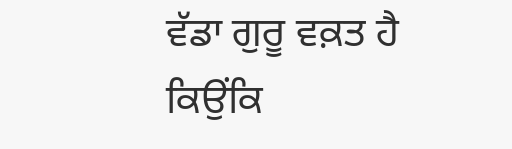ਵੱਡਾ ਗੁਰੂ ਵਕ਼ਤ ਹੈ
ਕਿਉਂਕਿ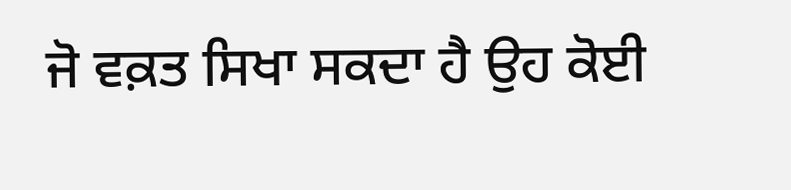ਜੋ ਵਕ਼ਤ ਸਿਖਾ ਸਕਦਾ ਹੈ ਉਹ ਕੋਈ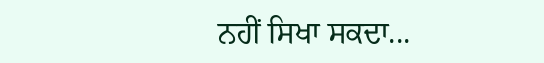ਨਹੀਂ ਸਿਖਾ ਸਕਦਾ...